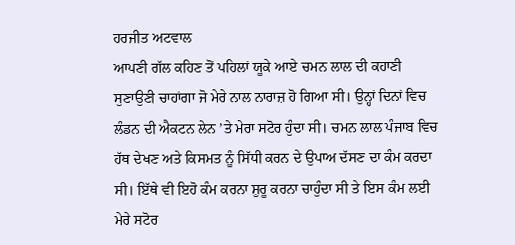ਹਰਜੀਤ ਅਟਵਾਲ
ਆਪਣੀ ਗੱਲ ਕਹਿਣ ਤੋਂ ਪਹਿਲਾਂ ਯੂਕੇ ਆਏ ਚਮਨ ਲਾਲ ਦੀ ਕਹਾਣੀ ਸੁਣਾਉਣੀ ਚਾਹਾਂਗਾ ਜੋ ਮੇਰੇ ਨਾਲ ਨਾਰਾਜ਼ ਹੋ ਗਿਆ ਸੀ। ਉਨ੍ਹਾਂ ਦਿਨਾਂ ਵਿਚ ਲੰਡਨ ਦੀ ਐਕਟਨ ਲੇਨ ’ਤੇ ਮੇਰਾ ਸਟੋਰ ਹੁੰਦਾ ਸੀ। ਚਮਨ ਲਾਲ ਪੰਜਾਬ ਵਿਚ ਹੱਥ ਦੇਖਣ ਅਤੇ ਕਿਸਮਤ ਨੂੰ ਸਿੱਧੀ ਕਰਨ ਦੇ ਉਪਾਅ ਦੱਸਣ ਦਾ ਕੰਮ ਕਰਦਾ ਸੀ। ਇੱਥੇ ਵੀ ਇਹੋ ਕੰਮ ਕਰਨਾ ਸ਼ੁਰੂ ਕਰਨਾ ਚਾਹੁੰਦਾ ਸੀ ਤੇ ਇਸ ਕੰਮ ਲਈ ਮੇਰੇ ਸਟੋਰ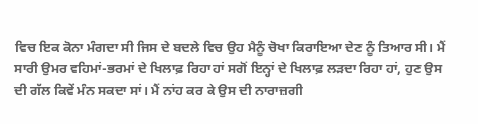ਵਿਚ ਇਕ ਕੋਨਾ ਮੰਗਦਾ ਸੀ ਜਿਸ ਦੇ ਬਦਲੇ ਵਿਚ ਉਹ ਮੈਨੂੰ ਚੋਖਾ ਕਿਰਾਇਆ ਦੇਣ ਨੂੰ ਤਿਆਰ ਸੀ। ਮੈਂ ਸਾਰੀ ਉਮਰ ਵਹਿਮਾਂ-ਭਰਮਾਂ ਦੇ ਖਿਲਾਫ਼ ਰਿਹਾ ਹਾਂ ਸਗੋਂ ਇਨ੍ਹਾਂ ਦੇ ਖਿਲਾਫ਼ ਲੜਦਾ ਰਿਹਾ ਹਾਂ, ਹੁਣ ਉਸ ਦੀ ਗੱਲ ਕਿਵੇਂ ਮੰਨ ਸਕਦਾ ਸਾਂ। ਮੈਂ ਨਾਂਹ ਕਰ ਕੇ ਉਸ ਦੀ ਨਾਰਾਜ਼ਗੀ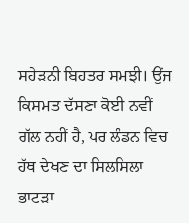ਸਹੇੜਨੀ ਬਿਹਤਰ ਸਮਝੀ। ਉਂਜ ਕਿਸਮਤ ਦੱਸਣਾ ਕੋਈ ਨਵੀਂ ਗੱਲ ਨਹੀਂ ਹੈ, ਪਰ ਲੰਡਨ ਵਿਚ ਹੱਥ ਦੇਖਣ ਦਾ ਸਿਲਸਿਲਾ ਭਾਟੜਾ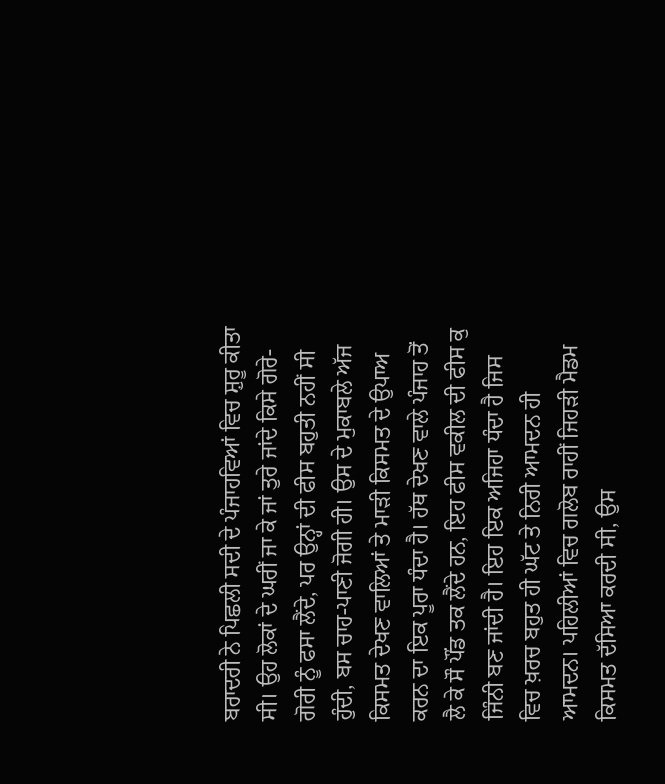ਬਰਾਦਰੀ ਨੇ ਪਿਛਲੀ ਸਦੀ ਦੇ ਪੰਜਾਹਵਿਆਂ ਵਿਚ ਸ਼ੁਰੂ ਕੀਤਾ ਸੀ। ਉਹ ਲੋਕਾਂ ਦੇ ਘਰੀਂ ਜਾ ਕੇ ਜਾਂ ਤੁਰੇ ਜਾਂਦੇ ਕਿਸੇ ਗੋਰੇ-ਗੋਰੀ ਨੂੰ ਫਸਾ ਲੈਂਦੇ, ਪਰ ਉਨ੍ਹਾਂ ਦੀ ਫੀਸ ਬਹੁਤੀ ਨਹੀਂ ਸੀ ਹੁੰਦੀ, ਬਸ ਚਾਹ-ਪਾਣੀ ਜੋਗੀ ਹੀ। ਉਸ ਦੇ ਮੁਕਾਬਲੇ ਅੱਜ ਕਿਸਮਤ ਦੇਖਣ ਵਾਲਿਆਂ ਤੇ ਮਾੜੀ ਕਿਸਮਤ ਦੇ ਉਪਾਅ ਕਰਨ ਦਾ ਇਕ ਪੂਰਾ ਧੰਦਾ ਹੈ। ਹੱਥ ਦੇਖਣ ਵਾਲੇ ਪੰਜਾਹ ਤੋਂ ਲੈ ਕੇ ਸੌ ਪੌਂਡ ਤਕ ਲੈਂਦੇ ਹਨ, ਇਹ ਫੀਸ ਵਕੀਲ ਦੀ ਫੀਸ ਕੁ ਜਿੰਨੀ ਬਣ ਜਾਂਦੀ ਹੈ। ਇਹ ਇਕ ਅਜਿਹਾ ਧੰਦਾ ਹੈ ਜਿਸ ਵਿਚ ਖ਼ਰਚ ਬਹੁਤ ਹੀ ਘੱਟ ਤੇ ਨਿਰੀ ਆਮਦਨ ਹੀ ਆਮਦਨ। ਪਹਿਲੀਆਂ ਵਿਚ ਗਲੋਬ ਰਾਹੀਂ ਜਿਹੜੀ ਮੈਡਮ ਕਿਸਮਤ ਦੱਸਿਆ ਕਰਦੀ ਸੀ, ਉਸ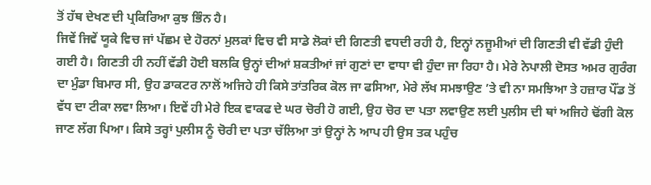ਤੋਂ ਹੱਥ ਦੇਖਣ ਦੀ ਪ੍ਰਕਿਰਿਆ ਕੁਝ ਭਿੰਨ ਹੈ।
ਜਿਵੇਂ ਜਿਵੇਂ ਯੂਕੇ ਵਿਚ ਜਾਂ ਪੱਛਮ ਦੇ ਹੋਰਨਾਂ ਮੁਲਕਾਂ ਵਿਚ ਵੀ ਸਾਡੇ ਲੋਕਾਂ ਦੀ ਗਿਣਤੀ ਵਧਦੀ ਰਹੀ ਹੈ, ਇਨ੍ਹਾਂ ਨਜੂਮੀਆਂ ਦੀ ਗਿਣਤੀ ਵੀ ਵੱਡੀ ਹੁੰਦੀ ਗਈ ਹੈ। ਗਿਣਤੀ ਹੀ ਨਹੀਂ ਵੱਡੀ ਹੋਈ ਬਲਕਿ ਉਨ੍ਹਾਂ ਦੀਆਂ ਸ਼ਕਤੀਆਂ ਜਾਂ ਗੁਣਾਂ ਦਾ ਵਾਧਾ ਵੀ ਹੁੰਦਾ ਜਾ ਰਿਹਾ ਹੈ। ਮੇਰੇ ਨੇਪਾਲੀ ਦੋਸਤ ਅਮਰ ਗੁਰੰਗ ਦਾ ਮੁੰਡਾ ਬਿਮਾਰ ਸੀ, ਉਹ ਡਾਕਟਰ ਨਾਲੋਂ ਅਜਿਹੇ ਹੀ ਕਿਸੇ ਤਾਂਤਰਿਕ ਕੋਲ ਜਾ ਫਸਿਆ, ਮੇਰੇ ਲੱਖ ਸਮਝਾਉਣ ’ਤੇ ਵੀ ਨਾ ਸਮਝਿਆ ਤੇ ਹਜ਼ਾਰ ਪੌਂਡ ਤੋਂ ਵੱਧ ਦਾ ਟੀਕਾ ਲਵਾ ਲਿਆ। ਇਵੇਂ ਹੀ ਮੇਰੇ ਇਕ ਵਾਕਫ ਦੇ ਘਰ ਚੋਰੀ ਹੋ ਗਈ, ਉਹ ਚੋਰ ਦਾ ਪਤਾ ਲਵਾਉਣ ਲਈ ਪੁਲੀਸ ਦੀ ਥਾਂ ਅਜਿਹੇ ਢੋਂਗੀ ਕੋਲ ਜਾਣ ਲੱਗ ਪਿਆ। ਕਿਸੇ ਤਰ੍ਹਾਂ ਪੁਲੀਸ ਨੂੰ ਚੋਰੀ ਦਾ ਪਤਾ ਚੱਲਿਆ ਤਾਂ ਉਨ੍ਹਾਂ ਨੇ ਆਪ ਹੀ ਉਸ ਤਕ ਪਹੁੰਚ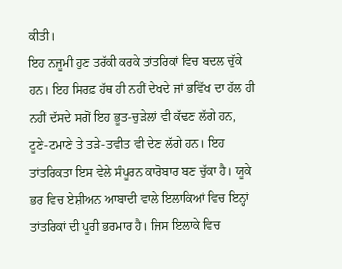ਕੀਤੀ।
ਇਹ ਨਜੂਮੀ ਹੁਣ ਤਰੱਕੀ ਕਰਕੇ ਤਾਂਤਰਿਕਾਂ ਵਿਚ ਬਦਲ ਚੁੱਕੇ ਹਨ। ਇਹ ਸਿਰਫ਼ ਹੱਥ ਹੀ ਨਹੀਂ ਦੇਖਦੇ ਜਾਂ ਭਵਿੱਖ ਦਾ ਹੱਲ ਹੀ ਨਹੀਂ ਦੱਸਦੇ ਸਗੋਂ ਇਹ ਭੂਤ-ਚੁੜੇਲਾਂ ਵੀ ਕੱਢਣ ਲੱਗੇ ਹਨ, ਟੂਣੇ-ਟਮਾਣੇ ਤੇ ਤੜੇ-ਤਵੀਤ ਵੀ ਦੇਣ ਲੱਗੇ ਹਨ। ਇਹ ਤਾਂਤਰਿਕਤਾ ਇਸ ਵੇਲੇ ਸੰਪੂਰਨ ਕਾਰੋਬਾਰ ਬਣ ਚੁੱਕਾ ਹੈ। ਯੂਕੇ ਭਰ ਵਿਚ ਏਸ਼ੀਅਨ ਆਬਾਦੀ ਵਾਲੇ ਇਲਾਕਿਆਂ ਵਿਚ ਇਨ੍ਹਾਂ ਤਾਂਤਰਿਕਾਂ ਦੀ ਪੂਰੀ ਭਰਮਾਰ ਹੈ। ਜਿਸ ਇਲਾਕੇ ਵਿਚ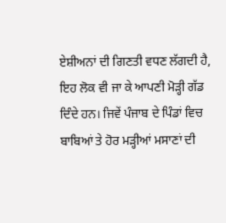ਏਸ਼ੀਅਨਾਂ ਦੀ ਗਿਣਤੀ ਵਧਣ ਲੱਗਦੀ ਹੈ, ਇਹ ਲੋਕ ਵੀ ਜਾ ਕੇ ਆਪਣੀ ਮੋੜ੍ਹੀ ਗੱਡ ਦਿੰਦੇ ਹਨ। ਜਿਵੇਂ ਪੰਜਾਬ ਦੇ ਪਿੰਡਾਂ ਵਿਚ ਬਾਬਿਆਂ ਤੇ ਹੋਰ ਮੜ੍ਹੀਆਂ ਮਸਾਣਾਂ ਦੀ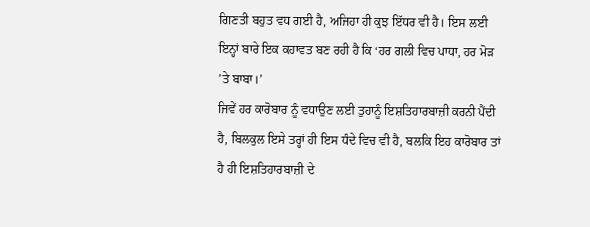ਗਿਣਤੀ ਬਹੁਤ ਵਧ ਗਈ ਹੈ, ਅਜਿਹਾ ਹੀ ਕੁਝ ਇੱਧਰ ਵੀ ਹੈ। ਇਸ ਲਈ ਇਨ੍ਹਾਂ ਬਾਰੇ ਇਕ ਕਹਾਵਤ ਬਣ ਰਹੀ ਹੈ ਕਿ ‘ਹਰ ਗਲੀ ਵਿਚ ਪਾਧਾ, ਹਰ ਮੋੜ ’ਤੇ ਬਾਬਾ।’
ਜਿਵੇਂ ਹਰ ਕਾਰੋਬਾਰ ਨੂੰ ਵਧਾਉਣ ਲਈ ਤੁਹਾਨੂੰ ਇਸ਼ਤਿਹਾਰਬਾਜ਼ੀ ਕਰਨੀ ਪੈਂਦੀ ਹੈ, ਬਿਲਕੁਲ ਇਸੇ ਤਰ੍ਹਾਂ ਹੀ ਇਸ ਧੰਦੇ ਵਿਚ ਵੀ ਹੈ, ਬਲਕਿ ਇਹ ਕਾਰੋਬਾਰ ਤਾਂ ਹੈ ਹੀ ਇਸ਼ਤਿਹਾਰਬਾਜ਼ੀ ਦੇ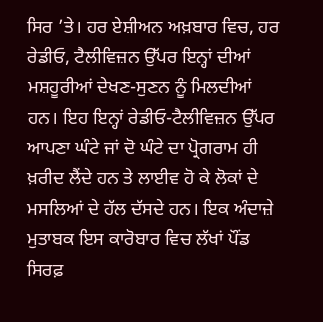ਸਿਰ ’ਤੇ। ਹਰ ਏਸ਼ੀਅਨ ਅਖ਼ਬਾਰ ਵਿਚ, ਹਰ ਰੇਡੀਓ, ਟੈਲੀਵਿਜ਼ਨ ਉੱਪਰ ਇਨ੍ਹਾਂ ਦੀਆਂ ਮਸ਼ਹੂਰੀਆਂ ਦੇਖਣ-ਸੁਣਨ ਨੂੰ ਮਿਲਦੀਆਂ ਹਨ। ਇਹ ਇਨ੍ਹਾਂ ਰੇਡੀਓ-ਟੈਲੀਵਿਜ਼ਨ ਉੱਪਰ ਆਪਣਾ ਘੰਟੇ ਜਾਂ ਦੋ ਘੰਟੇ ਦਾ ਪ੍ਰੋਗਰਾਮ ਹੀ ਖ਼ਰੀਦ ਲੈਂਦੇ ਹਨ ਤੇ ਲਾਈਵ ਹੋ ਕੇ ਲੋਕਾਂ ਦੇ ਮਸਲਿਆਂ ਦੇ ਹੱਲ ਦੱਸਦੇ ਹਨ। ਇਕ ਅੰਦਾਜ਼ੇ ਮੁਤਾਬਕ ਇਸ ਕਾਰੋਬਾਰ ਵਿਚ ਲੱਖਾਂ ਪੌਂਡ ਸਿਰਫ਼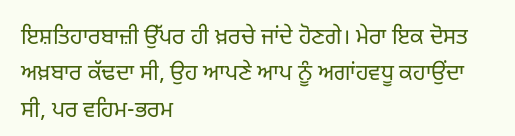ਇਸ਼ਤਿਹਾਰਬਾਜ਼ੀ ਉੱਪਰ ਹੀ ਖ਼ਰਚੇ ਜਾਂਦੇ ਹੋਣਗੇ। ਮੇਰਾ ਇਕ ਦੋਸਤ ਅਖ਼ਬਾਰ ਕੱਢਦਾ ਸੀ, ਉਹ ਆਪਣੇ ਆਪ ਨੂੰ ਅਗਾਂਹਵਧੂ ਕਹਾਉਂਦਾ ਸੀ, ਪਰ ਵਹਿਮ-ਭਰਮ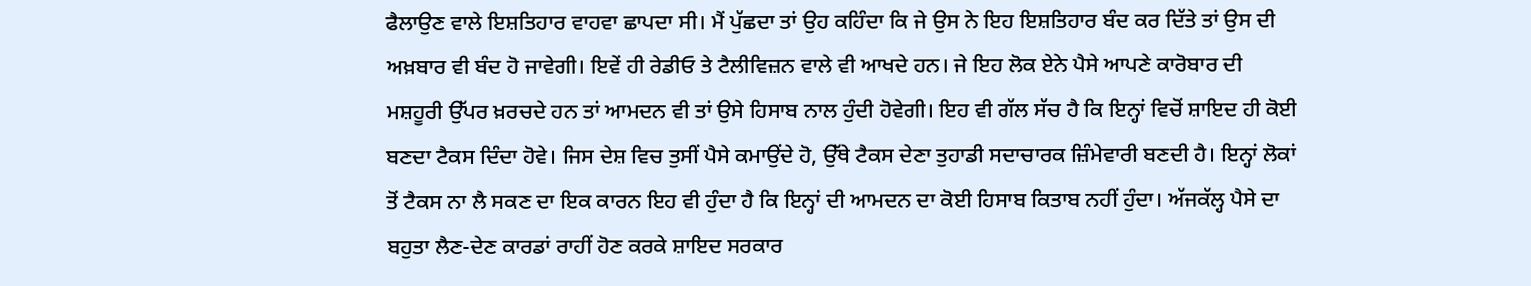ਫੈਲਾਉਣ ਵਾਲੇ ਇਸ਼ਤਿਹਾਰ ਵਾਹਵਾ ਛਾਪਦਾ ਸੀ। ਮੈਂ ਪੁੱਛਦਾ ਤਾਂ ਉਹ ਕਹਿੰਦਾ ਕਿ ਜੇ ਉਸ ਨੇ ਇਹ ਇਸ਼ਤਿਹਾਰ ਬੰਦ ਕਰ ਦਿੱਤੇ ਤਾਂ ਉਸ ਦੀ ਅਖ਼ਬਾਰ ਵੀ ਬੰਦ ਹੋ ਜਾਵੇਗੀ। ਇਵੇਂ ਹੀ ਰੇਡੀਓ ਤੇ ਟੈਲੀਵਿਜ਼ਨ ਵਾਲੇ ਵੀ ਆਖਦੇ ਹਨ। ਜੇ ਇਹ ਲੋਕ ਏਨੇ ਪੈਸੇ ਆਪਣੇ ਕਾਰੋਬਾਰ ਦੀ ਮਸ਼ਹੂਰੀ ਉੱਪਰ ਖ਼ਰਚਦੇ ਹਨ ਤਾਂ ਆਮਦਨ ਵੀ ਤਾਂ ਉਸੇ ਹਿਸਾਬ ਨਾਲ ਹੁੰਦੀ ਹੋਵੇਗੀ। ਇਹ ਵੀ ਗੱਲ ਸੱਚ ਹੈ ਕਿ ਇਨ੍ਹਾਂ ਵਿਚੋਂ ਸ਼ਾਇਦ ਹੀ ਕੋਈ ਬਣਦਾ ਟੈਕਸ ਦਿੰਦਾ ਹੋਵੇ। ਜਿਸ ਦੇਸ਼ ਵਿਚ ਤੁਸੀਂ ਪੈਸੇ ਕਮਾਉਂਦੇ ਹੋ, ਉੱਥੇ ਟੈਕਸ ਦੇਣਾ ਤੁਹਾਡੀ ਸਦਾਚਾਰਕ ਜ਼ਿੰਮੇਵਾਰੀ ਬਣਦੀ ਹੈ। ਇਨ੍ਹਾਂ ਲੋਕਾਂ ਤੋਂ ਟੈਕਸ ਨਾ ਲੈ ਸਕਣ ਦਾ ਇਕ ਕਾਰਨ ਇਹ ਵੀ ਹੁੰਦਾ ਹੈ ਕਿ ਇਨ੍ਹਾਂ ਦੀ ਆਮਦਨ ਦਾ ਕੋਈ ਹਿਸਾਬ ਕਿਤਾਬ ਨਹੀਂ ਹੁੰਦਾ। ਅੱਜਕੱਲ੍ਹ ਪੈਸੇ ਦਾ ਬਹੁਤਾ ਲੈਣ-ਦੇਣ ਕਾਰਡਾਂ ਰਾਹੀਂ ਹੋਣ ਕਰਕੇ ਸ਼ਾਇਦ ਸਰਕਾਰ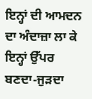ਇਨ੍ਹਾਂ ਦੀ ਆਮਦਨ ਦਾ ਅੰਦਾਜ਼ਾ ਲਾ ਕੇ ਇਨ੍ਹਾਂ ਉੱਪਰ ਬਣਦਾ-ਜੁੜਦਾ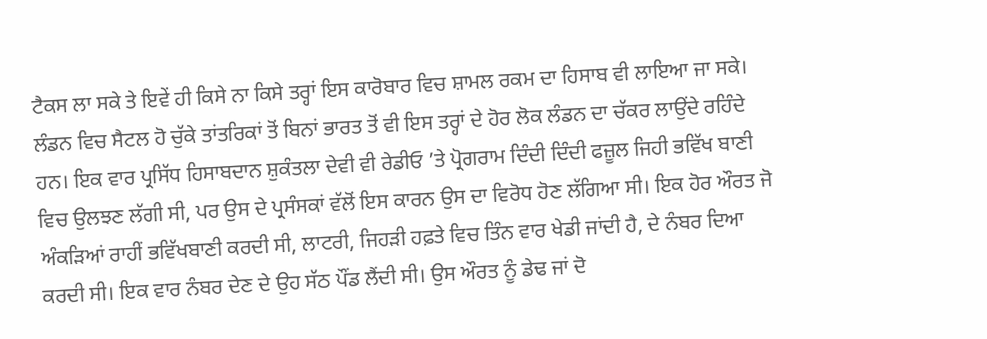ਟੈਕਸ ਲਾ ਸਕੇ ਤੇ ਇਵੇਂ ਹੀ ਕਿਸੇ ਨਾ ਕਿਸੇ ਤਰ੍ਹਾਂ ਇਸ ਕਾਰੋਬਾਰ ਵਿਚ ਸ਼ਾਮਲ ਰਕਮ ਦਾ ਹਿਸਾਬ ਵੀ ਲਾਇਆ ਜਾ ਸਕੇ।
ਲੰਡਨ ਵਿਚ ਸੈਟਲ ਹੋ ਚੁੱਕੇ ਤਾਂਤਰਿਕਾਂ ਤੋਂ ਬਿਨਾਂ ਭਾਰਤ ਤੋਂ ਵੀ ਇਸ ਤਰ੍ਹਾਂ ਦੇ ਹੋਰ ਲੋਕ ਲੰਡਨ ਦਾ ਚੱਕਰ ਲਾਉਂਦੇ ਰਹਿੰਦੇ ਹਨ। ਇਕ ਵਾਰ ਪ੍ਰਸਿੱਧ ਹਿਸਾਬਦਾਨ ਸ਼ੁਕੰਤਲਾ ਦੇਵੀ ਵੀ ਰੇਡੀਓ ’ਤੇ ਪ੍ਰੋਗਰਾਮ ਦਿੰਦੀ ਦਿੰਦੀ ਫਜ਼ੂਲ ਜਿਹੀ ਭਵਿੱਖ ਬਾਣੀ ਵਿਚ ਉਲਝਣ ਲੱਗੀ ਸੀ, ਪਰ ਉਸ ਦੇ ਪ੍ਰਸੰਸਕਾਂ ਵੱਲੋਂ ਇਸ ਕਾਰਨ ਉਸ ਦਾ ਵਿਰੋਧ ਹੋਣ ਲੱਗਿਆ ਸੀ। ਇਕ ਹੋਰ ਔਰਤ ਜੋ ਅੰਕੜਿਆਂ ਰਾਹੀਂ ਭਵਿੱਖਬਾਣੀ ਕਰਦੀ ਸੀ, ਲਾਟਰੀ, ਜਿਹੜੀ ਹਫ਼ਤੇ ਵਿਚ ਤਿੰਨ ਵਾਰ ਖੇਡੀ ਜਾਂਦੀ ਹੈ, ਦੇ ਨੰਬਰ ਦਿਆ ਕਰਦੀ ਸੀ। ਇਕ ਵਾਰ ਨੰਬਰ ਦੇਣ ਦੇ ਉਹ ਸੱਠ ਪੌਂਡ ਲੈਂਦੀ ਸੀ। ਉਸ ਔਰਤ ਨੂੰ ਡੇਢ ਜਾਂ ਦੋ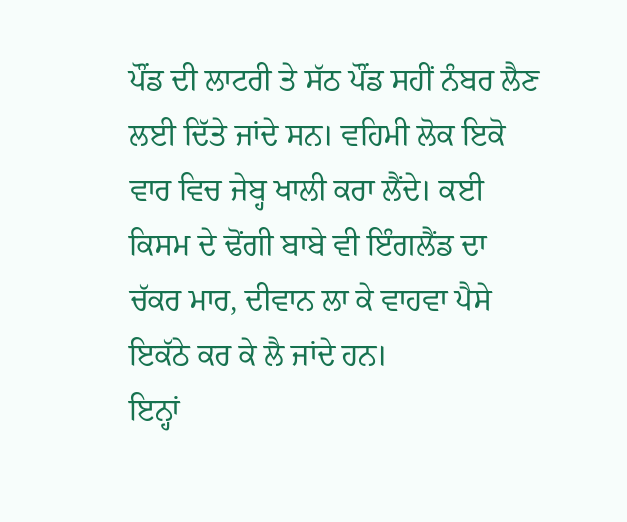ਪੌਂਡ ਦੀ ਲਾਟਰੀ ਤੇ ਸੱਠ ਪੌਂਡ ਸਹੀਂ ਨੰਬਰ ਲੈਣ ਲਈ ਦਿੱਤੇ ਜਾਂਦੇ ਸਨ। ਵਹਿਮੀ ਲੋਕ ਇਕੋ ਵਾਰ ਵਿਚ ਜੇਬ੍ਹ ਖਾਲੀ ਕਰਾ ਲੈਂਦੇ। ਕਈ ਕਿਸਮ ਦੇ ਢੋਂਗੀ ਬਾਬੇ ਵੀ ਇੰਗਲੈਂਡ ਦਾ ਚੱਕਰ ਮਾਰ, ਦੀਵਾਨ ਲਾ ਕੇ ਵਾਹਵਾ ਪੈਸੇ ਇਕੱਠੇ ਕਰ ਕੇ ਲੈ ਜਾਂਦੇ ਹਨ।
ਇਨ੍ਹਾਂ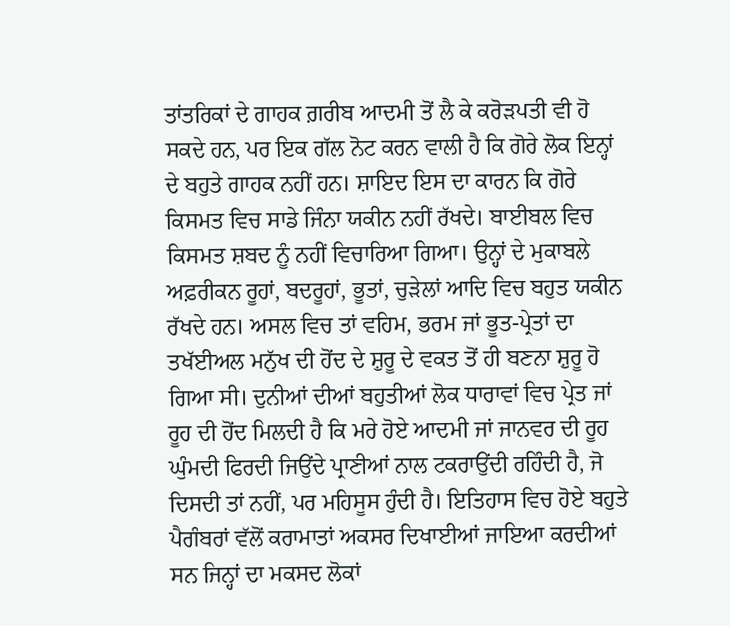ਤਾਂਤਰਿਕਾਂ ਦੇ ਗਾਹਕ ਗ਼ਰੀਬ ਆਦਮੀ ਤੋਂ ਲੈ ਕੇ ਕਰੋੜਪਤੀ ਵੀ ਹੋ ਸਕਦੇ ਹਨ, ਪਰ ਇਕ ਗੱਲ ਨੋਟ ਕਰਨ ਵਾਲੀ ਹੈ ਕਿ ਗੋਰੇ ਲੋਕ ਇਨ੍ਹਾਂ ਦੇ ਬਹੁਤੇ ਗਾਹਕ ਨਹੀਂ ਹਨ। ਸ਼ਾਇਦ ਇਸ ਦਾ ਕਾਰਨ ਕਿ ਗੋਰੇ ਕਿਸਮਤ ਵਿਚ ਸਾਡੇ ਜਿੰਨਾ ਯਕੀਨ ਨਹੀਂ ਰੱਖਦੇ। ਬਾਈਬਲ ਵਿਚ ਕਿਸਮਤ ਸ਼ਬਦ ਨੂੰ ਨਹੀਂ ਵਿਚਾਰਿਆ ਗਿਆ। ਉਨ੍ਹਾਂ ਦੇ ਮੁਕਾਬਲੇ ਅਫ਼ਰੀਕਨ ਰੂਹਾਂ, ਬਦਰੂਹਾਂ, ਭੂਤਾਂ, ਚੁੜੇਲਾਂ ਆਦਿ ਵਿਚ ਬਹੁਤ ਯਕੀਨ ਰੱਖਦੇ ਹਨ। ਅਸਲ ਵਿਚ ਤਾਂ ਵਹਿਮ, ਭਰਮ ਜਾਂ ਭੂਤ-ਪ੍ਰੇਤਾਂ ਦਾ ਤਖੱਈਅਲ ਮਨੁੱਖ ਦੀ ਹੋਂਦ ਦੇ ਸ਼ੁਰੂ ਦੇ ਵਕਤ ਤੋਂ ਹੀ ਬਣਨਾ ਸ਼ੁਰੂ ਹੋ ਗਿਆ ਸੀ। ਦੁਨੀਆਂ ਦੀਆਂ ਬਹੁਤੀਆਂ ਲੋਕ ਧਾਰਾਵਾਂ ਵਿਚ ਪ੍ਰੇਤ ਜਾਂ ਰੂਹ ਦੀ ਹੋਂਦ ਮਿਲਦੀ ਹੈ ਕਿ ਮਰੇ ਹੋਏ ਆਦਮੀ ਜਾਂ ਜਾਨਵਰ ਦੀ ਰੂਹ ਘੁੰਮਦੀ ਫਿਰਦੀ ਜਿਉਂਦੇ ਪ੍ਰਾਣੀਆਂ ਨਾਲ ਟਕਰਾਉਂਦੀ ਰਹਿੰਦੀ ਹੈ, ਜੋ ਦਿਸਦੀ ਤਾਂ ਨਹੀਂ, ਪਰ ਮਹਿਸੂਸ ਹੁੰਦੀ ਹੈ। ਇਤਿਹਾਸ ਵਿਚ ਹੋਏ ਬਹੁਤੇ ਪੈਗੰਬਰਾਂ ਵੱਲੋਂ ਕਰਾਮਾਤਾਂ ਅਕਸਰ ਦਿਖਾਈਆਂ ਜਾਇਆ ਕਰਦੀਆਂ ਸਨ ਜਿਨ੍ਹਾਂ ਦਾ ਮਕਸਦ ਲੋਕਾਂ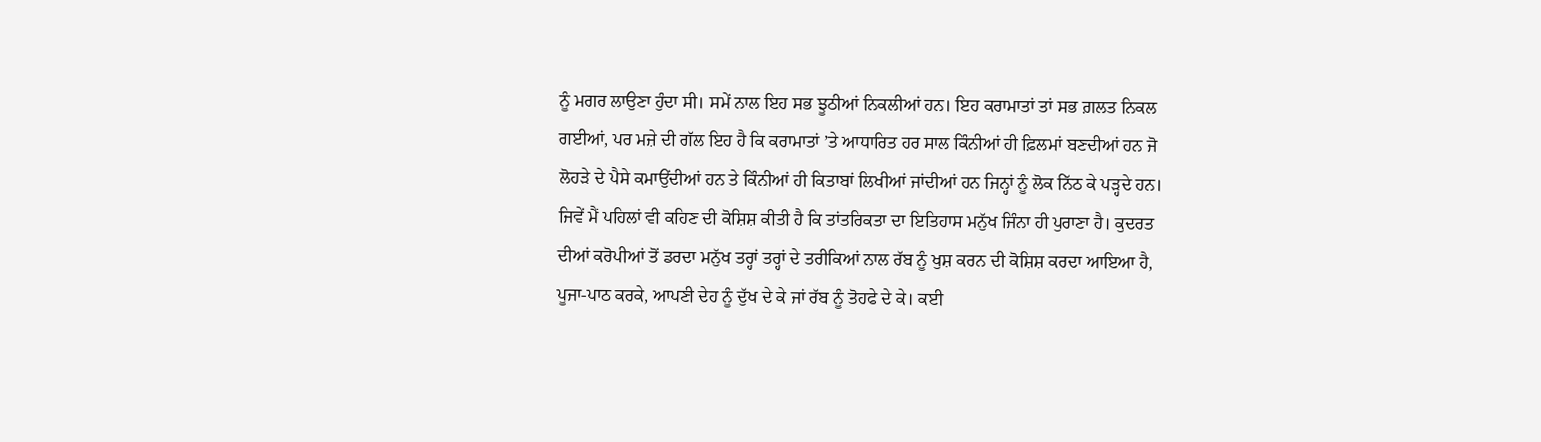ਨੂੰ ਮਗਰ ਲਾਉਣਾ ਹੁੰਦਾ ਸੀ। ਸਮੇਂ ਨਾਲ ਇਹ ਸਭ ਝੂਠੀਆਂ ਨਿਕਲੀਆਂ ਹਨ। ਇਹ ਕਰਾਮਾਤਾਂ ਤਾਂ ਸਭ ਗ਼ਲਤ ਨਿਕਲ ਗਈਆਂ, ਪਰ ਮਜ਼ੇ ਦੀ ਗੱਲ ਇਹ ਹੈ ਕਿ ਕਰਾਮਾਤਾਂ ’ਤੇ ਆਧਾਰਿਤ ਹਰ ਸਾਲ ਕਿੰਨੀਆਂ ਹੀ ਫ਼ਿਲਮਾਂ ਬਣਦੀਆਂ ਹਨ ਜੋ ਲੋਹੜੇ ਦੇ ਪੈਸੇ ਕਮਾਉਂਦੀਆਂ ਹਨ ਤੇ ਕਿੰਨੀਆਂ ਹੀ ਕਿਤਾਬਾਂ ਲਿਖੀਆਂ ਜਾਂਦੀਆਂ ਹਨ ਜਿਨ੍ਹਾਂ ਨੂੰ ਲੋਕ ਨਿੱਠ ਕੇ ਪੜ੍ਹਦੇ ਹਨ।
ਜਿਵੇਂ ਮੈਂ ਪਹਿਲਾਂ ਵੀ ਕਹਿਣ ਦੀ ਕੋਸ਼ਿਸ਼ ਕੀਤੀ ਹੈ ਕਿ ਤਾਂਤਰਿਕਤਾ ਦਾ ਇਤਿਹਾਸ ਮਨੁੱਖ ਜਿੰਨਾ ਹੀ ਪੁਰਾਣਾ ਹੈ। ਕੁਦਰਤ ਦੀਆਂ ਕਰੋਪੀਆਂ ਤੋਂ ਡਰਦਾ ਮਨੁੱਖ ਤਰ੍ਹਾਂ ਤਰ੍ਹਾਂ ਦੇ ਤਰੀਕਿਆਂ ਨਾਲ ਰੱਬ ਨੂੰ ਖੁਸ਼ ਕਰਨ ਦੀ ਕੋਸ਼ਿਸ਼ ਕਰਦਾ ਆਇਆ ਹੈ, ਪੂਜਾ-ਪਾਠ ਕਰਕੇ, ਆਪਣੀ ਦੇਹ ਨੂੰ ਦੁੱਖ ਦੇ ਕੇ ਜਾਂ ਰੱਬ ਨੂੰ ਤੋਹਫੇ ਦੇ ਕੇ। ਕਈ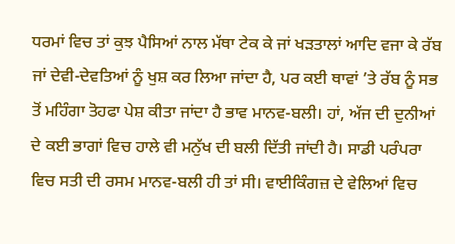ਧਰਮਾਂ ਵਿਚ ਤਾਂ ਕੁਝ ਪੈਸਿਆਂ ਨਾਲ ਮੱਥਾ ਟੇਕ ਕੇ ਜਾਂ ਖੜਤਾਲਾਂ ਆਦਿ ਵਜਾ ਕੇ ਰੱਬ ਜਾਂ ਦੇਵੀ-ਦੇਵਤਿਆਂ ਨੂੰ ਖੁਸ਼ ਕਰ ਲਿਆ ਜਾਂਦਾ ਹੈ, ਪਰ ਕਈ ਥਾਵਾਂ ’ਤੇ ਰੱਬ ਨੂੰ ਸਭ ਤੋਂ ਮਹਿੰਗਾ ਤੋਹਫਾ ਪੇਸ਼ ਕੀਤਾ ਜਾਂਦਾ ਹੈ ਭਾਵ ਮਾਨਵ-ਬਲੀ। ਹਾਂ, ਅੱਜ ਦੀ ਦੁਨੀਆਂ ਦੇ ਕਈ ਭਾਗਾਂ ਵਿਚ ਹਾਲੇ ਵੀ ਮਨੁੱਖ ਦੀ ਬਲੀ ਦਿੱਤੀ ਜਾਂਦੀ ਹੈ। ਸਾਡੀ ਪਰੰਪਰਾ ਵਿਚ ਸਤੀ ਦੀ ਰਸਮ ਮਾਨਵ-ਬਲੀ ਹੀ ਤਾਂ ਸੀ। ਵਾਈਕਿੰਗਜ਼ ਦੇ ਵੇਲਿਆਂ ਵਿਚ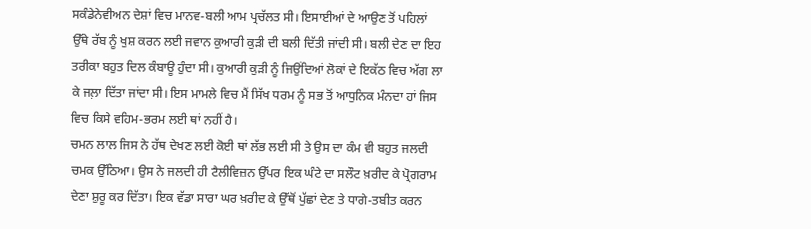ਸਕੰਡੇਨੇਵੀਅਨ ਦੇਸ਼ਾਂ ਵਿਚ ਮਾਨਵ-ਬਲੀ ਆਮ ਪ੍ਰਚੱਲਤ ਸੀ। ਇਸਾਈਆਂ ਦੇ ਆਉਣ ਤੋਂ ਪਹਿਲਾਂ ਉੱਥੇ ਰੱਬ ਨੂੰ ਖੁਸ਼ ਕਰਨ ਲਈ ਜਵਾਨ ਕੁਆਰੀ ਕੁੜੀ ਦੀ ਬਲੀ ਦਿੱਤੀ ਜਾਂਦੀ ਸੀ। ਬਲੀ ਦੇਣ ਦਾ ਇਹ ਤਰੀਕਾ ਬਹੁਤ ਦਿਲ ਕੰਬਾਊ ਹੁੰਦਾ ਸੀ। ਕੁਆਰੀ ਕੁੜੀ ਨੂੰ ਜਿਉਂਦਿਆਂ ਲੋਕਾਂ ਦੇ ਇਕੱਠ ਵਿਚ ਅੱਗ ਲਾ ਕੇ ਜਲ਼ਾ ਦਿੱਤਾ ਜਾਂਦਾ ਸੀ। ਇਸ ਮਾਮਲੇ ਵਿਚ ਮੈਂ ਸਿੱਖ ਧਰਮ ਨੂੰ ਸਭ ਤੋਂ ਆਧੁਨਿਕ ਮੰਨਦਾ ਹਾਂ ਜਿਸ ਵਿਚ ਕਿਸੇ ਵਹਿਮ-ਭਰਮ ਲਈ ਥਾਂ ਨਹੀਂ ਹੈ।
ਚਮਨ ਲਾਲ ਜਿਸ ਨੇ ਹੱਥ ਦੇਖਣ ਲਈ ਕੋਈ ਥਾਂ ਲੱਭ ਲਈ ਸੀ ਤੇ ਉਸ ਦਾ ਕੰਮ ਵੀ ਬਹੁਤ ਜਲਦੀ ਚਮਕ ਉੱਠਿਆ। ਉਸ ਨੇ ਜਲਦੀ ਹੀ ਟੈਲੀਵਿਜ਼ਨ ਉੱਪਰ ਇਕ ਘੰਟੇ ਦਾ ਸਲੌਟ ਖ਼ਰੀਦ ਕੇ ਪ੍ਰੋਗਰਾਮ ਦੇਣਾ ਸ਼ੁਰੂ ਕਰ ਦਿੱਤਾ। ਇਕ ਵੱਡਾ ਸਾਰਾ ਘਰ ਖ਼ਰੀਦ ਕੇ ਉੱਥੋਂ ਪੁੱਛਾਂ ਦੇਣ ਤੇ ਧਾਗੇ-ਤਬੀਤ ਕਰਨ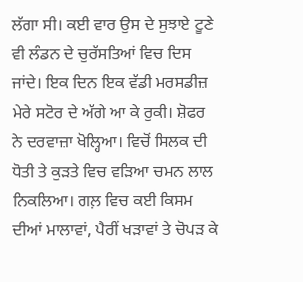ਲੱਗਾ ਸੀ। ਕਈ ਵਾਰ ਉਸ ਦੇ ਸੁਝਾਏ ਟੂਣੇ ਵੀ ਲੰਡਨ ਦੇ ਚੁਰੱਸਤਿਆਂ ਵਿਚ ਦਿਸ ਜਾਂਦੇ। ਇਕ ਦਿਨ ਇਕ ਵੱਡੀ ਮਰਸਡੀਜ਼ ਮੇਰੇ ਸਟੋਰ ਦੇ ਅੱਗੇ ਆ ਕੇ ਰੁਕੀ। ਸ਼ੋਫਰ ਨੇ ਦਰਵਾਜ਼ਾ ਖੋਲ੍ਹਿਆ। ਵਿਚੋਂ ਸਿਲਕ ਦੀ ਧੋਤੀ ਤੇ ਕੁੜਤੇ ਵਿਚ ਵੜਿਆ ਚਮਨ ਲਾਲ ਨਿਕਲਿਆ। ਗਲ਼ ਵਿਚ ਕਈ ਕਿਸਮ ਦੀਆਂ ਮਾਲਾਵਾਂ, ਪੈਰੀਂ ਖੜਾਵਾਂ ਤੇ ਚੋਪੜ ਕੇ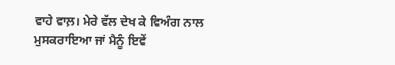ਵਾਹੇ ਵਾਲ਼। ਮੇਰੇ ਵੱਲ ਦੇਖ ਕੇ ਵਿਅੰਗ ਨਾਲ ਮੁਸਕਰਾਇਆ ਜਾਂ ਮੈਨੂੰ ਇਵੇਂ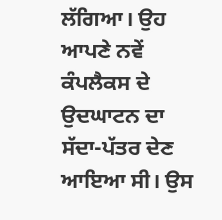ਲੱਗਿਆ। ਉਹ ਆਪਣੇ ਨਵੇਂ ਕੰਪਲੈਕਸ ਦੇ ਉਦਘਾਟਨ ਦਾ ਸੱਦਾ-ਪੱਤਰ ਦੇਣ ਆਇਆ ਸੀ। ਉਸ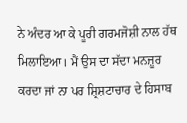ਨੇ ਅੰਦਰ ਆ ਕੇ ਪੂਰੀ ਗਰਮਜੋਸ਼ੀ ਨਾਲ ਹੱਥ ਮਿਲਾਇਆ। ਮੈਂ ਉਸ ਦਾ ਸੱਦਾ ਮਨਜ਼ੂਰ ਕਰਦਾ ਜਾਂ ਨਾ ਪਰ ਸ਼੍ਰਿਸ਼ਟਾਚਾਰ ਦੇ ਹਿਸਾਬ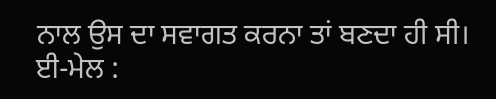ਨਾਲ ਉਸ ਦਾ ਸਵਾਗਤ ਕਰਨਾ ਤਾਂ ਬਣਦਾ ਹੀ ਸੀ।
ਈ-ਮੇਲ :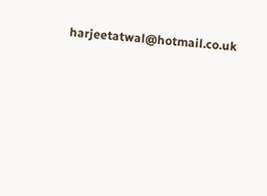harjeetatwal@hotmail.co.uk